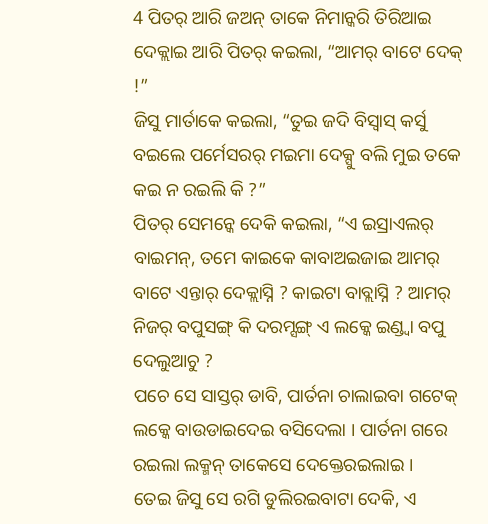4 ପିତର୍ ଆରି ଜଅନ୍ ତାକେ ନିମାନ୍କରି ତିରିଆଇ ଦେକ୍ଲାଇ ଆରି ପିତର୍ କଇଲା, “ଆମର୍ ବାଟେ ଦେକ୍ !”
ଜିସୁ ମାର୍ତାକେ କଇଲା, “ତୁଇ ଜଦି ବିସ୍ବାସ୍ କର୍ସୁ ବଇଲେ ପର୍ମେସରର୍ ମଇମା ଦେକ୍ସୁ ବଲି ମୁଇ ତକେ କଇ ନ ରଇଲି କି ?”
ପିତର୍ ସେମନ୍କେ ଦେକି କଇଲା, “ଏ ଇସ୍ରାଏଲର୍ ବାଇମନ୍, ତମେ କାଇକେ କାବାଅଇଜାଇ ଆମର୍ ବାଟେ ଏନ୍ତାର୍ ଦେକ୍ଲାସ୍ନି ? କାଇଟା ବାବ୍ଲାସ୍ନି ? ଆମର୍ ନିଜର୍ ବପୁସଙ୍ଗ୍ କି ଦରମ୍ସଙ୍ଗ୍ ଏ ଲକ୍କେ ଇଣ୍ଡ୍ବା ବପୁ ଦେଲୁଆଚୁ ?
ପଚେ ସେ ସାସ୍ତର୍ ଡାବି, ପାର୍ତନା ଚାଲାଇବା ଗଟେକ୍ ଲକ୍କେ ବାଉଡାଇଦେଇ ବସିଦେଲା । ପାର୍ତନା ଗରେ ରଇଲା ଲକ୍ମନ୍ ତାକେସେ ଦେକ୍ତେରଇଲାଇ ।
ତେଇ ଜିସୁ ସେ ରଗି ଡୁଲିରଇବାଟା ଦେକି, ଏ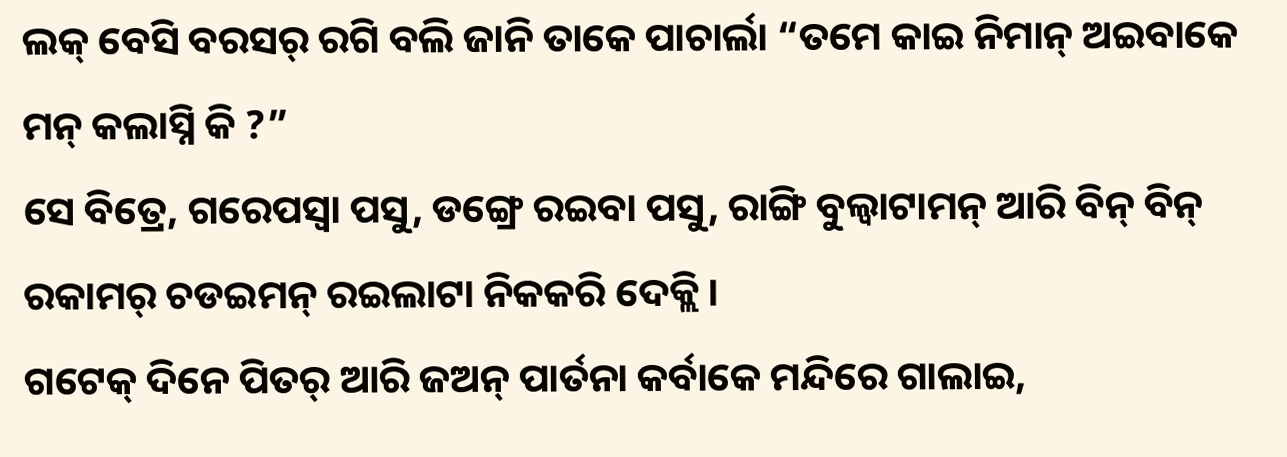ଲକ୍ ବେସି ବରସର୍ ରଗି ବଲି ଜାନି ତାକେ ପାଚାର୍ଲା “ତମେ କାଇ ନିମାନ୍ ଅଇବାକେ ମନ୍ କଲାସ୍ନି କି ?”
ସେ ବିତ୍ରେ, ଗରେପସ୍ବା ପସୁ, ଡଙ୍ଗ୍ରେ ରଇବା ପସୁ, ରାଙ୍ଗି ବୁଲ୍ବାଟାମନ୍ ଆରି ବିନ୍ ବିନ୍ ରକାମର୍ ଚଡଇମନ୍ ରଇଲାଟା ନିକକରି ଦେକ୍ଲି ।
ଗଟେକ୍ ଦିନେ ପିତର୍ ଆରି ଜଅନ୍ ପାର୍ତନା କର୍ବାକେ ମନ୍ଦିରେ ଗାଲାଇ,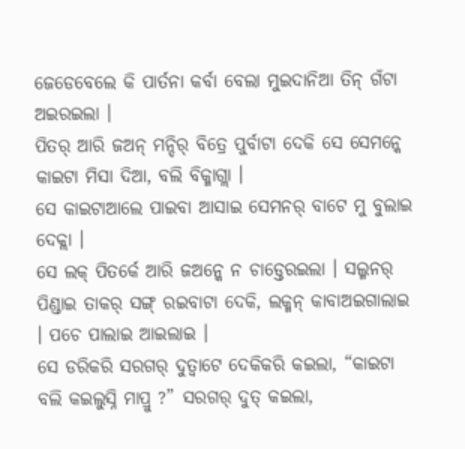ଜେଡେବେଲେ କି ପାର୍ତନା କର୍ବା ବେଲା ମୁଇଦାନିଆ ତିନ୍ ଗଁଟା ଅଇରଇଲା ।
ପିତର୍ ଆରି ଜଅନ୍ ମନ୍ଦିର୍ ବିତ୍ରେ ପୁର୍ବାଟା ଦେକି ସେ ସେମନ୍କେ କାଇଟା ମିସା ଦିଆ, ବଲି ବିକ୍ମାଗ୍ଲା ।
ସେ କାଇଟାଆଲେ ପାଇବା ଆସାଇ ସେମନର୍ ବାଟେ ମୁ ବୁଲାଇ ଦେକ୍ଲା ।
ସେ ଲକ୍ ପିତର୍କେ ଆରି ଜଅନ୍କେ ନ ଚାଡ୍ତେରଇଲା । ସଲ୍ମନର୍ ପିଣ୍ଡାଇ ତାକର୍ ସଙ୍ଗ୍ ରଇବାଟା ଦେକି, ଲକ୍ମନ୍ କାବାଅଇଗାଲାଇ । ପଚେ ପାଲାଇ ଆଇଲାଇ ।
ସେ ଡରିକରି ସରଗର୍ ଦୁତ୍ବାଟେ ଦେକିକରି କଇଲା, “କାଇଟା ବଲି କଇଲୁସ୍ନି ମାପ୍ରୁ ?” ସରଗର୍ ଦୁତ୍ କଇଲା,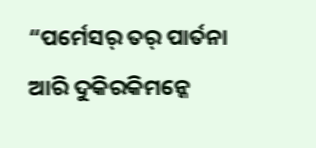“ପର୍ମେସର୍ ତର୍ ପାର୍ତନା ଆରି ଦୁକିରକିମନ୍କେ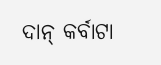ଦାନ୍ କର୍ବାଟା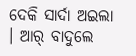ଦେକି ସାର୍ଦା ଅଇଲା । ଆର୍ ବାଦୁଲେ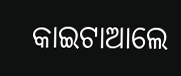କାଇଟାଆଲେ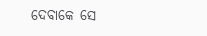ଦେବାକେ ସେ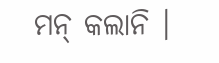ମନ୍ କଲାନି ।